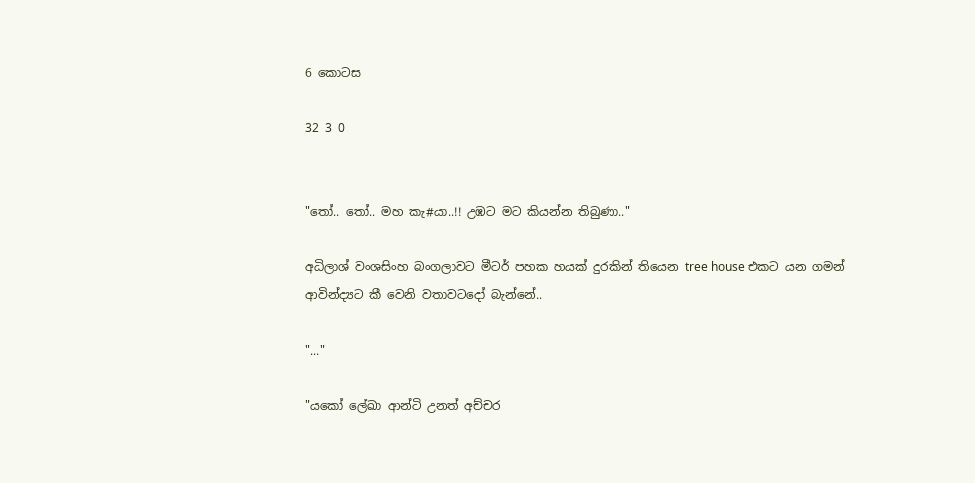6 කොටස

32 3 0


"තෝ.. තෝ.. මහ කැ#යා..!! උඹට මට කියන්න තිබුණා.."

අධිලාශ් වංශසිංහ බංගලාවට මීටර් පහක හයක් දුරකින් තියෙන tree house එකට යන ගමන් ආවින්ද්‍යට කී වෙනි වතාවටදෝ බැන්නේ..

"..."

"යකෝ ලේඛා ආන්ටි උනත් අච්චර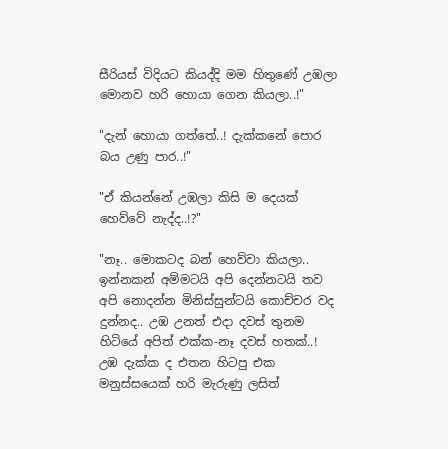සීරියස් විදියට කියද්දි මම හිතුණේ උඹලා මොනව හරි හොයා ගෙන කියලා..!"

"දැන් හොයා ගත්තේ..! දැක්කනේ පොර බය උණු පාර..!"

"ඒ කියන්නේ උඹලා කිසි ම දෙයක් හෙව්වේ නැද්ද..!?"

"නෑ.. මොකටද බන් හෙව්වා කියලා.. ඉන්නකන් අම්මටයි අපි දෙන්නටයි තව අපි නොදන්න මිනිස්සුන්ටයි කොච්චර වද දුන්නද.. උඹ උනත් එදා දවස් තුනම හිටියේ අපිත් එක්ක-නෑ දවස් හතක්..! උඹ දැක්ක ද එතන හිටපු එක මනුස්සයෙක් හරි මැරුණු ලසිත්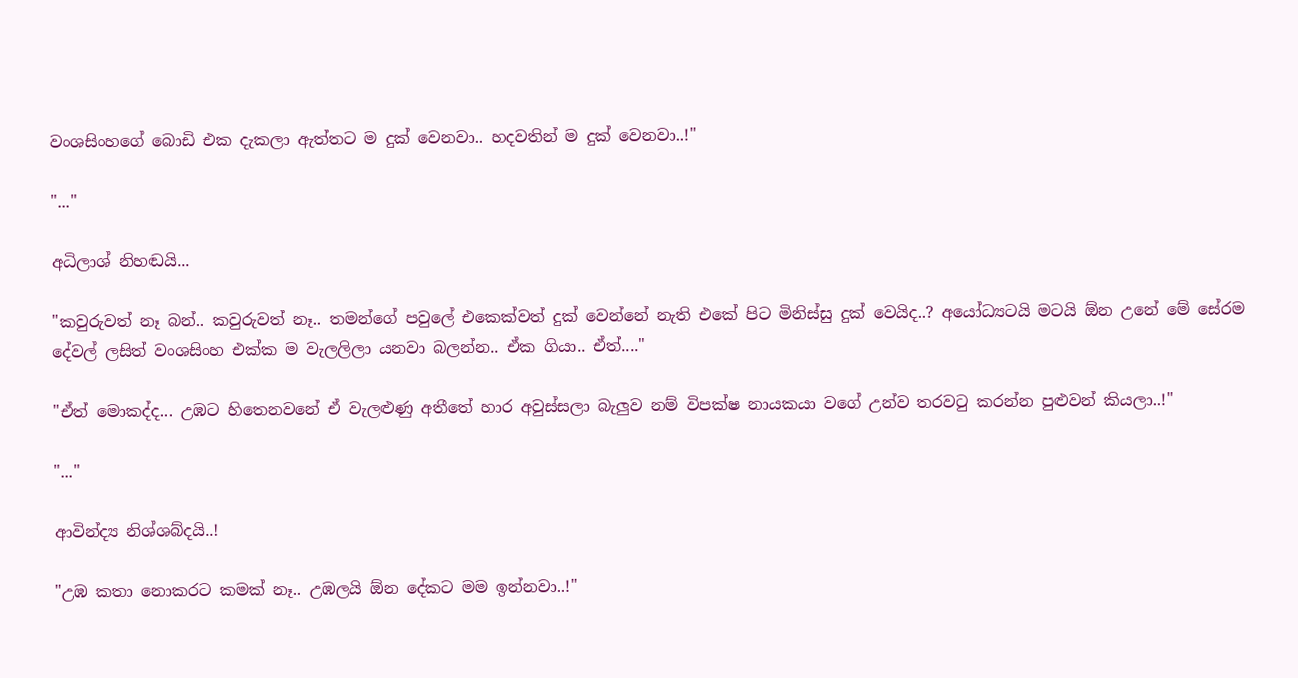වංශසිංහගේ බොඩි එක දැකලා ඇත්තට ම දුක් වෙනවා.. හදවතින් ම දුක් වෙනවා..!"

"..."

අධිලාශ් නිහ‍ඬයි...

"කවුරුවත් නෑ බන්.. කවුරුවත් නෑ.. තමන්ගේ පවුලේ එකෙක්වත් දුක් වෙන්නේ නැති එකේ පිට මිනිස්සු දුක් වෙයිද..? අයෝධ්‍යටයි මටයි ඕන උනේ මේ සේරම දේවල් ලසිත් වංශසිංහ එක්ක ම වැලලිලා යනවා බලන්න.. ඒක ගියා.. ඒත්...."

"ඒත් මොකද්ද... උඹට හිතෙනවනේ ඒ වැලළුණු අතීතේ හාර අවුස්සලා බැලුව නම් විපක්ෂ නායකයා වගේ උන්ව තරවටු කරන්න පුළුවන් කියලා..!"

"..."

ආවින්ද්‍ය නිශ්ශබ්දයි..!

"උඹ කතා නොකරට කමක් නෑ.. උඹලයි ඕන දේකට මම ඉන්නවා..!"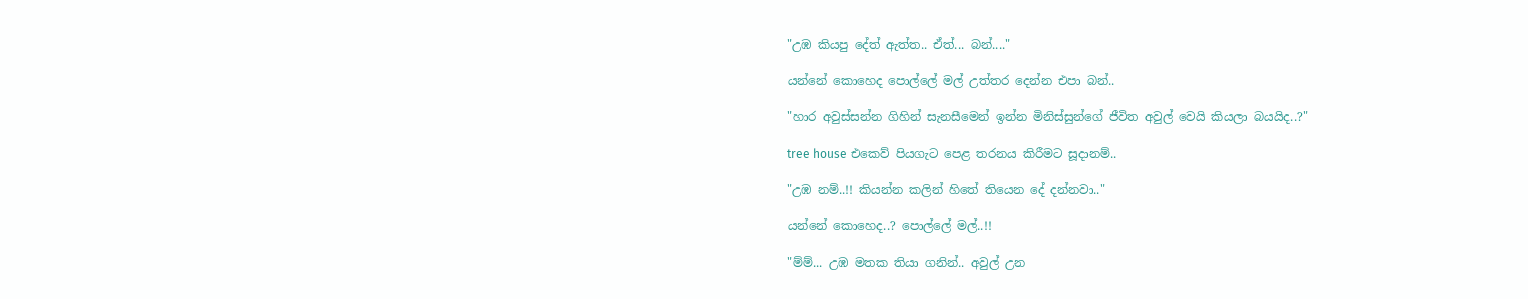"උඹ කියපු දේත් ඇත්ත.. ඒත්... බන්...."

යන්නේ කොහෙද පොල්ලේ මල් උත්තර දෙන්න එපා බන්..

"හාර අවුස්සන්න ගිහින් සැනසීමෙන් ඉන්න මිනිස්සුන්ගේ ජීවිත අවුල් වෙයි කියලා බයයිද..?"

tree house එකෙව් පියගැට පෙළ තරනය කිරීමට සූදානම්..

"උඹ නම්..!! කියන්න කලින් හිතේ තියෙන දේ දන්නවා.."

යන්නේ කොහෙද..? පොල්ලේ මල්..!!

"ම්ම්... උඹ මතක තියා ගනින්.. අවුල් උන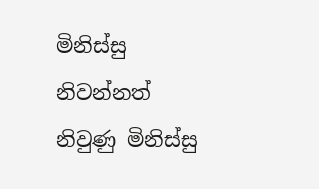මිනිස්සු නිවන්නත් නිවුණු මිනිස්සු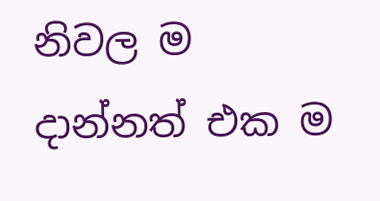නිවල ම දාන්නත් එක ම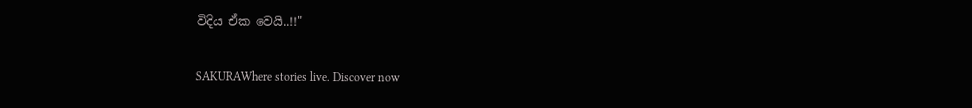විදිය ඒක වෙයි..!!"

SAKURAWhere stories live. Discover now